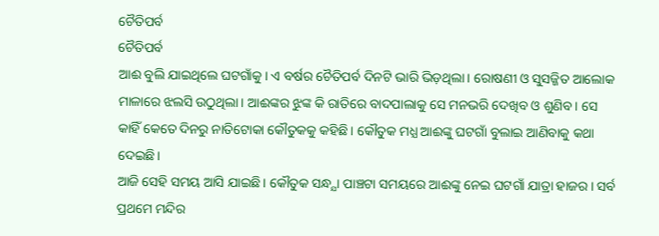ଚୈତିପର୍ବ
ଚୈତିପର୍ବ
ଆଈ ବୁଲି ଯାଇଥିଲେ ଘଟଗାଁକୁ। ଏ ବର୍ଷର ଚୈତିପର୍ବ ଦିନଟି ଭାରି ଭିଡ଼ଥିଲା। ରୋଷଣୀ ଓ ସୁସଜ୍ଜିତ ଆଲୋକ ମାଳାରେ ଝଲସି ଉଠୁଥିଲା। ଆଈଙ୍କର ଝୁଙ୍କ କି ରାତିରେ ବାଦପାଲାକୁ ସେ ମନଭରି ଦେଖିବ ଓ ଶୁଣିବ। ସେ କାହିଁ କେତେ ଦିନରୁ ନାତିଟୋକା କୌତୁକକୁ କହିଛି। କୌତୁକ ମଧ୍ଯ ଆଈଙ୍କୁ ଘଟଗାଁ ବୁଲାଇ ଆଣିବାକୁ କଥା ଦେଇଛି।
ଆଜି ସେହି ସମୟ ଆସି ଯାଇଛି। କୌତୁକ ସନ୍ଧ୍ଯା ପାଞ୍ଚଟା ସମୟରେ ଆଈଙ୍କୁ ନେଇ ଘଟଗାଁ ଯାତ୍ରା ହାଜର। ସର୍ବ ପ୍ରଥମେ ମନ୍ଦିର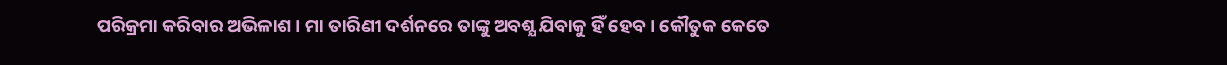ପରିକ୍ରମା କରିବାର ଅଭିଳାଶ। ମା ତାରିଣୀ ଦର୍ଶନରେ ତାଙ୍କୁ ଅବଶ୍ଯ ଯିବାକୁ ହିଁ ହେବ। କୌତୁକ କେତେ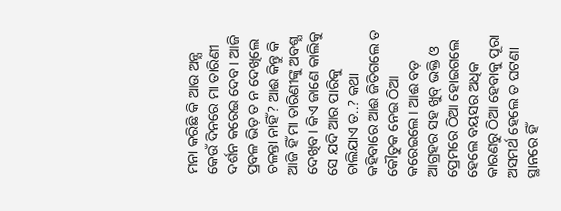ମନା କରିଛି କି ଆଉ ଅନ୍ଯ କେଉଁ ଦିନରେ ମା ତାରିଣୀ ଦର୍ଶନ କରେଇ ଦେବ। ଆଜି ପ୍ରବଳ ଭିଡ଼ ତ ନ ଦେଖିଲେ ଚଳନ୍ତା ନାହିଁ? ଆଈ କିନ୍ତୁ କି ଆଜି ହିଁ ମା ତାରିଣୀଙ୍କୁ ଅବଶ୍ଯ ଦେଖିବ। କିଏ ଜାଣେ କାଲିକୁ ସେ ଯଦି ଆର ପାରିକୁ ଚାଲିଯାଏ ତ..? କଥା କହିବାରେ ଆଈ ଜିତିଗଲେ ତ କୌତୁକ ନେଇ ଠିଆ କରେଇଲେ। ଆଈ ବଡ଼ ଆଗ୍ରହର ସହ ଖୁବ୍ ଭକ୍ତି ଓ ପ୍ରେମରେ ଠିଆ ହୋଇଗଲେ ହେଲେ ବୟସର ଅଧିକ କାରଣରୁ ଠିଆ ହେବାକୁ ପୂରା ଅସମର୍ଥ ହେଲେ ତ ଘଟଣା ସ୍ଥାନରେ ହିଁ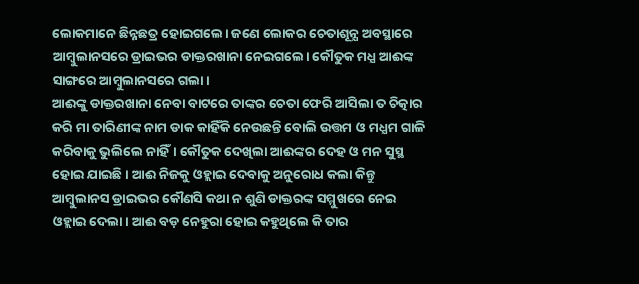ଲୋକମାନେ ଛିନ୍ନଛତ୍ର ହୋଇଗଲେ। ଜଣେ ଲୋକର ଚେତାଶୂନ୍ଯ ଅବସ୍ଥାରେ ଆମ୍ବୁଲାନସରେ ଡ୍ରାଇଭର ଡାକ୍ତରଖାନା ନେଇଗଲେ। କୌତୁକ ମଧ୍ଯ ଆଈଙ୍କ ସାଙ୍ଗରେ ଆମ୍ବୁଲାନସରେ ଗଲା।
ଆଈଙ୍କୁ ଡାକ୍ତରଖାନା ନେବା ବାଟରେ ତାଙ୍କର ଚେତା ଫେରି ଆସିଲା ତ ଚିତ୍କାର କରି ମା ତାରିଣୀଙ୍କ ନାମ ଡାକ କାହିଁକି ନେଉଛନ୍ତି ବୋଲି ଉତ୍ତମ ଓ ମଧ୍ଯମ ଗାଳି କରିବାକୁ ଭୁଲିଲେ ନାହିଁ। କୌତୁକ ଦେଖିଲା ଆଈଙ୍କର ଦେହ ଓ ମନ ସୁସ୍ଥ ହୋଇ ଯାଇଛି। ଆଈ ନିଜକୁ ଓହ୍ଲାଇ ଦେବାକୁ ଅନୁରୋଧ କଲା କିନ୍ତୁ ଆମ୍ବୁଲାନସ ଡ୍ରାଇଭର କୌଣସି କଥା ନ ଶୁଣି ଡାକ୍ତରଙ୍କ ସମ୍ମୁଖରେ ନେଇ ଓହ୍ଲାଇ ଦେଲା। ଆଈ ବଡ଼ ନେହୁରା ହୋଇ କହୁଥିଲେ କି ତାର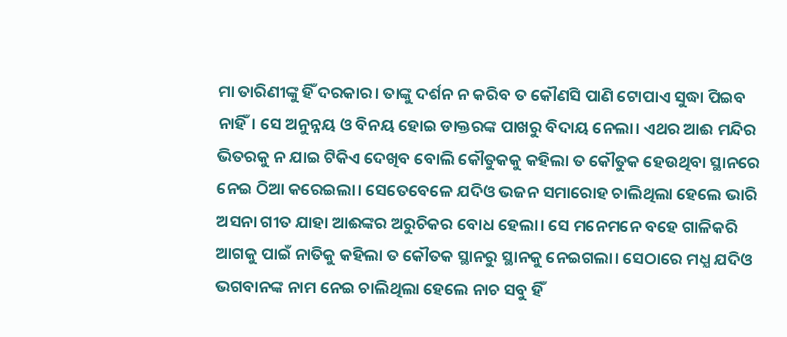ମା ତାରିଣୀଙ୍କୁ ହିଁ ଦରକାର। ତାଙ୍କୁ ଦର୍ଶନ ନ କରିବ ତ କୌଣସି ପାଣି ଟୋପାଏ ସୁଦ୍ଧା ପିଇବ ନାହିଁ। ସେ ଅନୁନ୍ନୟ ଓ ବିନୟ ହୋଇ ଡାକ୍ତରଙ୍କ ପାଖରୁ ବିଦାୟ ନେଲା। ଏଥର ଆଈ ମନ୍ଦିର ଭିତରକୁ ନ ଯାଇ ଟିକିଏ ଦେଖିବ ବୋଲି କୌତୁକକୁ କହିଲା ତ କୌତୁକ ହେଉଥିବା ସ୍ଥାନରେ ନେଇ ଠିଆ କରେଇଲା। ସେତେବେଳେ ଯଦିଓ ଭଜନ ସମାରୋହ ଚାଲିଥିଲା ହେଲେ ଭାରି ଅସନା ଗୀତ ଯାହା ଆଈଙ୍କର ଅରୁଚିକର ବୋଧ ହେଲା। ସେ ମନେମନେ ବହେ ଗାଳିକରି ଆଗକୁ ପାଇଁ ନାତିକୁ କହିଲା ତ କୌତକ ସ୍ଥାନରୁ ସ୍ଥାନକୁ ନେଇଗଲା। ସେଠାରେ ମଧ୍ଯ ଯଦିଓ ଭଗବାନଙ୍କ ନାମ ନେଇ ଚାଲିଥିଲା ହେଲେ ନାଚ ସବୁ ହିଁ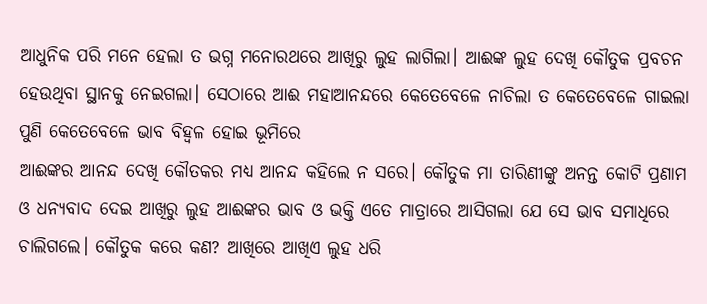ଆଧୁନିକ ପରି ମନେ ହେଲା ତ ଭଗ୍ନ ମନୋରଥରେ ଆଖିରୁ ଲୁହ ଲାଗିଲା। ଆଈଙ୍କ ଲୁହ ଦେଖି କୌତୁକ ପ୍ରବଚନ ହେଉଥିବା ସ୍ଥାନକୁ ନେଇଗଲା। ସେଠାରେ ଆଈ ମହାଆନନ୍ଦରେ କେତେବେଳେ ନାଚିଲା ତ କେତେବେଳେ ଗାଇଲା ପୁଣି କେତେବେଳେ ଭାବ ବିହ୍ବଳ ହୋଇ ଭୂମିରେ
ଆଈଙ୍କର ଆନନ୍ଦ ଦେଖି କୌତକର ମଧ୍ଯ ଆନନ୍ଦ କହିଲେ ନ ସରେ। କୌତୁକ ମା ତାରିଣୀଙ୍କୁ ଅନନ୍ତ କୋଟି ପ୍ରଣାମ ଓ ଧନ୍ଯବାଦ ଦେଇ ଆଖିରୁ ଲୁହ ଆଈଙ୍କର ଭାବ ଓ ଭକ୍ତି ଏତେ ମାତ୍ରାରେ ଆସିଗଲା ଯେ ସେ ଭାବ ସମାଧିରେ ଚାଲିଗଲେ। କୌତୁକ କରେ କଣ? ଆଖିରେ ଆଖିଏ ଲୁହ ଧରି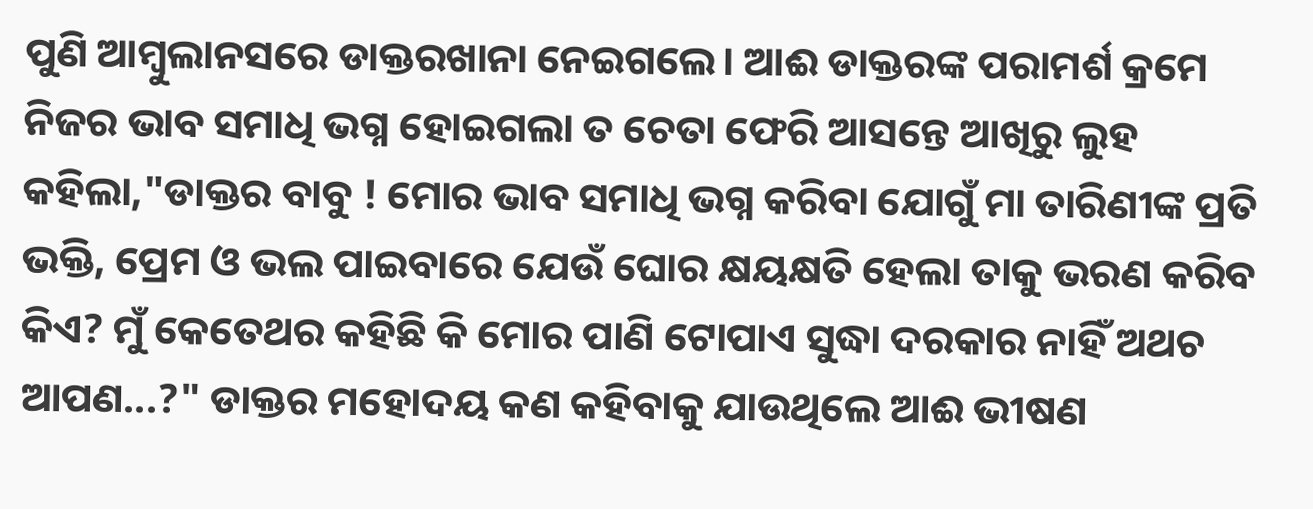ପୁଣି ଆମ୍ବୁଲାନସରେ ଡାକ୍ତରଖାନା ନେଇଗଲେ। ଆଈ ଡାକ୍ତରଙ୍କ ପରାମର୍ଶ କ୍ରମେ ନିଜର ଭାବ ସମାଧି ଭଗ୍ନ ହୋଇଗଲା ତ ଚେତା ଫେରି ଆସନ୍ତେ ଆଖିରୁ ଲୁହ କହିଲା,"ଡାକ୍ତର ବାବୁ ! ମୋର ଭାବ ସମାଧି ଭଗ୍ନ କରିବା ଯୋଗୁଁ ମା ତାରିଣୀଙ୍କ ପ୍ରତି ଭକ୍ତି, ପ୍ରେମ ଓ ଭଲ ପାଇବାରେ ଯେଉଁ ଘୋର କ୍ଷୟକ୍ଷତି ହେଲା ତାକୁ ଭରଣ କରିବ କିଏ? ମୁଁ କେତେଥର କହିଛି କି ମୋର ପାଣି ଟୋପାଏ ସୁଦ୍ଧା ଦରକାର ନାହିଁ ଅଥଚ ଆପଣ...?" ଡାକ୍ତର ମହୋଦୟ କଣ କହିବାକୁ ଯାଉଥିଲେ ଆଈ ଭୀଷଣ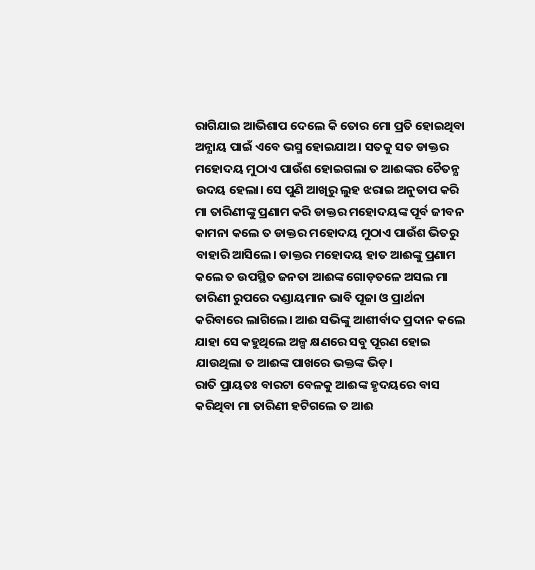ରାଗିଯାଇ ଆଭିଶାପ ଦେଲେ କି ତୋର ମୋ ପ୍ରତି ହୋଇଥିବା ଅନ୍ଯାୟ ପାଇଁ ଏବେ ଭସ୍ମ ହୋଇଯାଅ। ସତକୁ ସତ ଡାକ୍ତର ମହୋଦୟ ମୁଠାଏ ପାଉଁଶ ହୋଇଗଲା ତ ଆଈଙ୍କର ଚୈତନ୍ଯ ଉଦୟ ହେଲା। ସେ ପୁଣି ଆଖିରୁ ଲୁହ ଝରାଇ ଅନୁତାପ କରି ମା ତାରିଣୀଙ୍କୁ ପ୍ରଣାମ କରି ଡାକ୍ତର ମହୋଦୟଙ୍କ ପୂର୍ବ ଜୀବନ କାମନା କଲେ ତ ଡାକ୍ତର ମହୋଦୟ ମୁଠାଏ ପାଉଁଶ ଭିତରୁ ବାହାରି ଆସିଲେ। ଡାକ୍ତର ମହୋଦୟ ହାତ ଆଈଙ୍କୁ ପ୍ରଣାମ କଲେ ତ ଉପସ୍ଥିତ ଜନତା ଆଈଙ୍କ ଗୋଡ଼ତଳେ ଅସଲ ମା ତାରିଣୀ ରୁପରେ ଦଣ୍ଡାୟମାନ ଭାବି ପୂଜା ଓ ପ୍ରାର୍ଥନା କରିବାରେ ଲାଗିଲେ। ଆଈ ସଭିଙ୍କୁ ଆଶୀର୍ବାଦ ପ୍ରଦାନ କଲେ ଯାହା ସେ କହୁଥିଲେ ଅଳ୍ପ କ୍ଷଣରେ ସବୁ ପୂରଣ ହୋଇ ଯାଉଥିଲା ତ ଆଈଙ୍କ ପାଖରେ ଭକ୍ତଙ୍କ ଭିଡ଼।
ରାତି ପ୍ରାୟତଃ ବାରଟା ବେଳକୁ ଆଈଙ୍କ ହୃଦୟରେ ବାସ କରିଥିବା ମା ତାରିଣୀ ହଟିଗଲେ ତ ଆଈ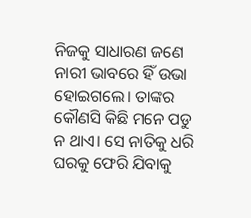ନିଜକୁ ସାଧାରଣ ଜଣେ ନାରୀ ଭାବରେ ହିଁ ଉଭା ହୋଇଗଲେ। ତାଙ୍କର କୌଣସି କିଛି ମନେ ପଡୁ ନ ଥାଏ। ସେ ନାତିକୁ ଧରି ଘରକୁ ଫେରି ଯିବାକୁ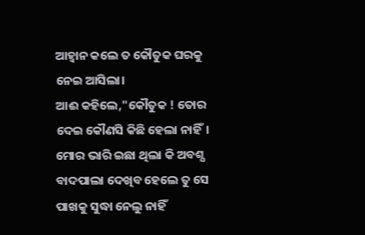ଆହ୍ବାନ କଲେ ତ କୌତୁକ ଘରକୁ ନେଇ ଆସିଲା।
ଆଈ କହିଲେ,"କୌତୁକ ! ତୋର ଦେଇ କୌଣସି କିଛି ହେଲା ନାହିଁ। ମୋର ଭାରି ଇଛା ଥିଲା କି ଅବଶ୍ଯ ବାଦପାଲା ଦେଖିବ ହେଲେ ତୁ ସେ ପାଖକୁ ସୁଦ୍ଧା ନେଲୁ ନାହିଁ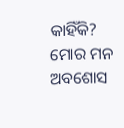କାହିଁକି? ମୋର ମନ ଅବଶୋସ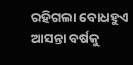ରହିଗଲା ବୋଧହୁଏ ଆସନ୍ତା ବର୍ଷକୁ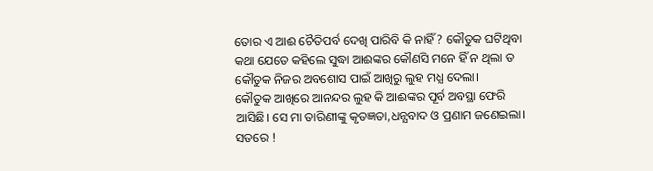ତୋର ଏ ଆଈ ଚୈତିପର୍ବ ଦେଖି ପାରିବି କି ନାହିଁ? କୌତୁକ ଘଟିଥିବା କଥା ଯେତେ କହିଲେ ସୁଦ୍ଧା ଆଈଙ୍କର କୌଣସି ମନେ ହିଁ ନ ଥିଲା ତ କୌତୁକ ନିଜର ଅବଶୋସ ପାଇଁ ଆଖିରୁ ଲୁହ ମଧ୍ଯ ଦେଲା।
କୌତୁକ ଆଖିରେ ଆନନ୍ଦର ଲୁହ କି ଆଈଙ୍କର ପୂର୍ବ ଅବସ୍ଥା ଫେରି ଆସିଛି। ସେ ମା ତାରିଣୀଙ୍କୁ କୃତଜ୍ଞତା,ଧନ୍ଯବାଦ ଓ ପ୍ରଣାମ ଜଣେଇଲା। ସତରେ !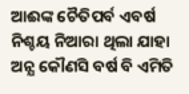ଆଈଙ୍କ ଚୈତିପର୍ବ ଏବର୍ଷ ନିଶ୍ଚୟ ନିଆରା ଥିଲା ଯାହା ଅନ୍ଯ କୌଣସି ବର୍ଷ ବି ଏମିତି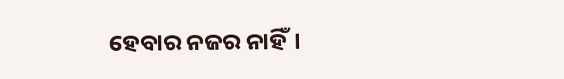ହେବାର ନଜର ନାହିଁ।